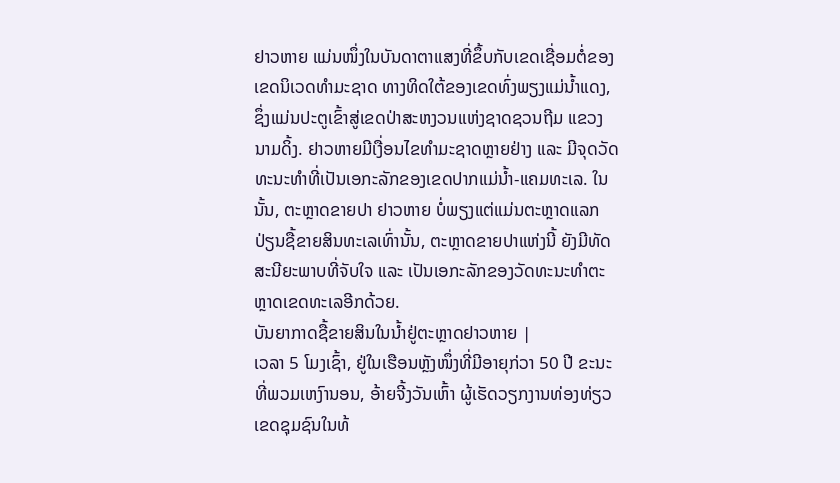ຢາວຫາຍ ແມ່ນໜຶ່ງໃນບັນດາຕາແສງທີ່ຂຶ້ບກັບເຂດເຊື່ອມຕໍ່ຂອງເຂດນິເວດທຳມະຊາດ ທາງທິດໃຕ້ຂອງເຂດທົ່ງພຽງແມ່ນ້ຳແດງ, ຊຶ່ງແມ່ນປະຕູເຂົ້າສູ່ເຂດປ່າສະຫງວນແຫ່ງຊາດຊວນຖີມ ແຂວງ ນາມດິ້ງ. ຢາວຫາຍມີເງື່ອນໄຂທຳມະຊາດຫຼາຍຢ່າງ ແລະ ມີຈຸດວັດທະນະທຳທີ່ເປັນເອກະລັກຂອງເຂດປາກແມ່ນ້ຳ-ແຄມທະເລ. ໃນນັ້ນ, ຕະຫຼາດຂາຍປາ ຢາວຫາຍ ບໍ່ພຽງແຕ່ແມ່ນຕະຫຼາດແລກປ່ຽນຊື້ຂາຍສິນທະເລເທົ່ານັ້ນ, ຕະຫຼາດຂາຍປາແຫ່ງນີ້ ຍັງມີທັດສະນີຍະພາບທີ່ຈັບໃຈ ແລະ ເປັນເອກະລັກຂອງວັດທະນະທຳຕະຫຼາດເຂດທະເລອີກດ້ວຍ.
ບັນຍາກາດຊື້ຂາຍສິນໃນນ້ຳຢູ່ຕະຫຼາດຢາວຫາຍ |
ເວລາ 5 ໂມງເຊົ້າ, ຢູ່ໃນເຮືອນຫຼັງໜຶ່ງທີ່ມີອາຍຸກ່ວາ 50 ປີ ຂະນະທີ່ພວມເຫງົານອນ, ອ້າຍຈີ້ງວັນເຫົ້າ ຜູ້ເຮັດວຽກງານທ່ອງທ່ຽວເຂດຊຸມຊົນໃນທ້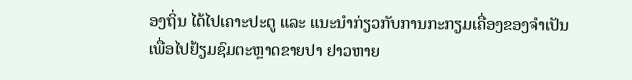ອງຖິ່ນ ໄດ້ໄປເຄາະປະຕູ ແລະ ແນະນຳກ່ຽວກັບການກະກຽມເຄື່ອງຂອງຈຳເປັນເພື່ອໄປຢ້ຽມຊົມຕະຫຼາດຂາຍປາ ຢາວຫາຍ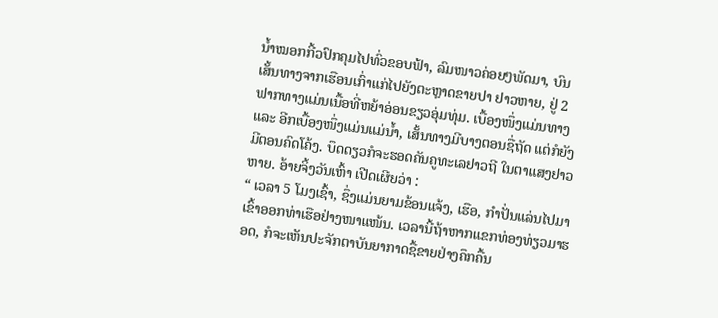ນ້ຳໝອກກີ້ວປົກຄຸມໄປທົ່ວຂອບຟ້າ, ລົມໜາວຄ່ອຍໆພັດມາ, ບົນເສັ້ນທາງຈາກເຮືອນເກົ່າແກ່ໄປຍັງຕະຫຼາດຂາຍປາ ຢາວຫາຍ, ຢູ່ 2 ຟາກທາງແມ່ນເນື້ອທີ່ຫຍ້າອ່ອນຂຽວອຸ່ມທຸ່ມ. ເບື້ອງໜຶ່ງແມ່ນທາງ ແລະ ອີກເບື້ອງໜຶ່ງແມ່ນແມ່ນ້ຳ, ເສັ້ນທາງມີບາງຕອນຊື່ຖັດ ແຕ່ກໍຍັງມີຕອນຄົດໂຄ້ງ. ບຶດດຽວກໍຈະຮອດຄັນຄູທະເລຢາວຖີ ໃນຕາແສງຢາວຫາຍ. ອ້າຍຈິ້ງວັນເຫົ້າ ເປີດເຜີຍວ່າ :
“ ເວລາ 5 ໂມງເຊົ້າ, ຊຶ່ງແມ່ນຍາມຂ້ອນແຈ້ງ, ເຮືອ, ກຳປັ່ນແລ່ນໄປມາເຂົ້າອອກທ່າເຮືອຢ່າງໜາແໜ້ນ. ເວລານີ້ຖ້າຫາກແຂກທ່ອງທ່ຽວມາຮອດ, ກໍຈະເຫັນປະຈັກຕາບັນຍາກາດຊື້ຂາຍຢ່າງຄຶກຄື້ນ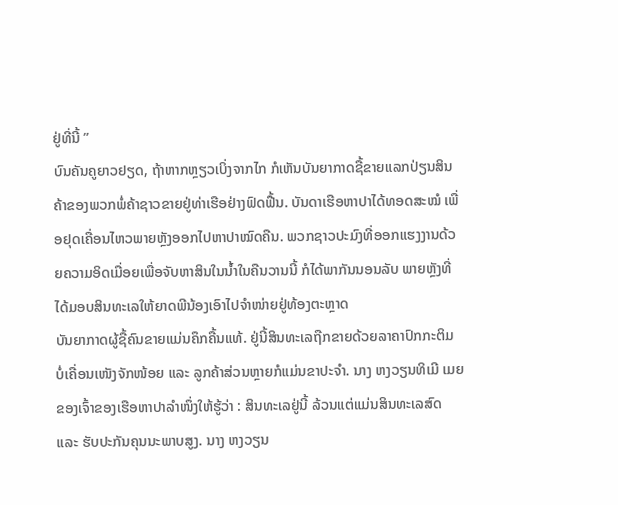ຢູ່ທີ່ນີ້ ”
ບົນຄັນຄູຍາວຢຽດ, ຖ້າຫາກຫຼຽວເບິ່ງຈາກໄກ ກໍເຫັນບັນຍາກາດຊື້ຂາຍແລກປ່ຽນສິນຄ້າຂອງພວກພໍ່ຄ້າຊາວຂາຍຢູ່ທ່າເຮືອຢ່າງຟົດຟື້ນ. ບັນດາເຮືອຫາປາໄດ້ທອດສະໝໍ ເພື່ອຢຸດເຄື່ອນໄຫວພາຍຫຼັງອອກໄປຫາປາໝົດຄືນ. ພວກຊາວປະມົງທີ່ອອກແຮງງານດ້ວຍຄວາມອິດເມື່ອຍເພື່ອຈັບຫາສິນໃນນ້ຳໃນຄືນວານນີ້ ກໍໄດ້ພາກັນນອນລັບ ພາຍຫຼັງທີ່ໄດ້ມອບສິນທະເລໃຫ້ຍາດພີນ້ອງເອົາໄປຈຳໜ່າຍຢູ່ທ້ອງຕະຫຼາດ
ບັນຍາກາດຜູ້ຊື້ຄົນຂາຍແມ່ນຄຶກຄື້ນແທ້. ຢູ່ນີ້ສິນທະເລຖືກຂາຍດ້ວຍລາຄາປົກກະຕິມ ບໍ່ເຄື່ອນເໜັງຈັກໜ້ອຍ ແລະ ລູກຄ້າສ່ວນຫຼາຍກໍແມ່ນຂາປະຈຳ. ນາງ ຫງວຽນທິເມີ ເມຍຂອງເຈົ້າຂອງເຮືອຫາປາລຳໜຶ່ງໃຫ້ຮູ້ວ່າ : ສິນທະເລຢູ່ນີ້ ລ້ວນແຕ່ແມ່ນສິນທະເລສົດ ແລະ ຮັບປະກັນຄຸນນະພາບສູງ. ນາງ ຫງວຽນ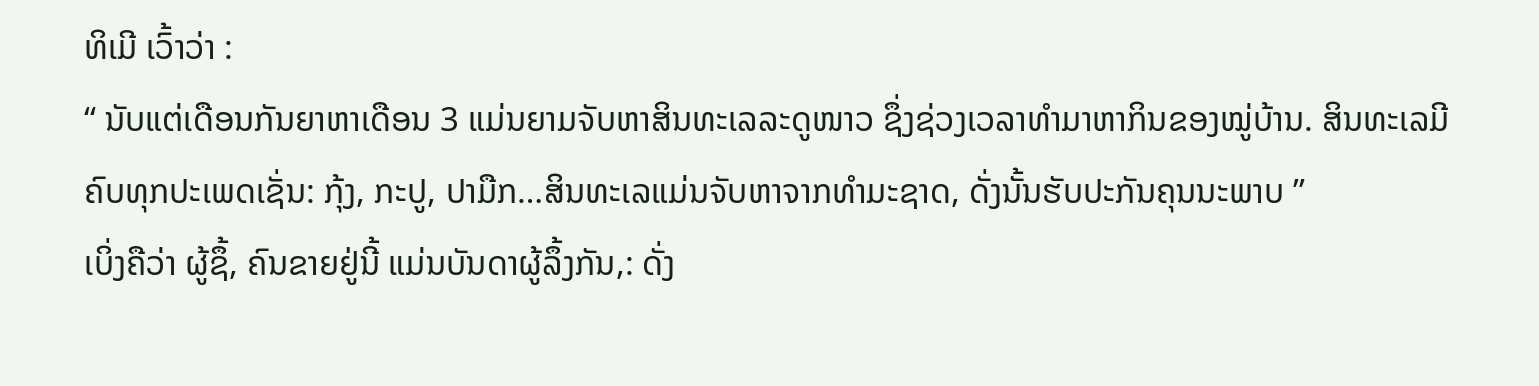ທິເມີ ເວົ້າວ່າ :
“ ນັບແຕ່ເດືອນກັນຍາຫາເດືອນ 3 ແມ່ນຍາມຈັບຫາສິນທະເລລະດູໜາວ ຊຶ່ງຊ່ວງເວລາທຳມາຫາກິນຂອງໝູ່ບ້ານ. ສິນທະເລມີຄົບທຸກປະເພດເຊັ່ນ: ກຸ້ງ, ກະປູ, ປາມືກ…ສິນທະເລແມ່ນຈັບຫາຈາກທຳມະຊາດ, ດັ່ງນັ້ນຮັບປະກັນຄຸນນະພາບ ”
ເບິ່ງຄືວ່າ ຜູ້ຊຶ້, ຄົນຂາຍຢູ່ນີ້ ແມ່ນບັນດາຜູ້ລຶ້ງກັນ,: ດັ່ງ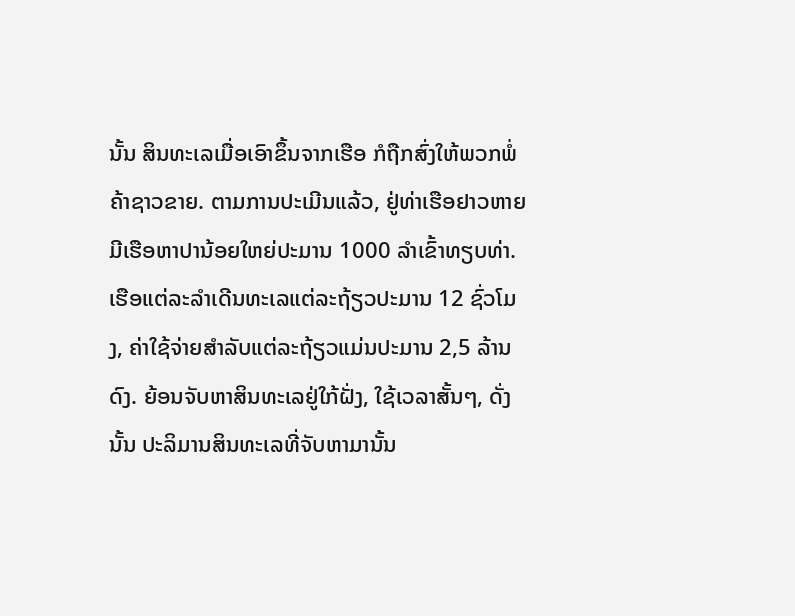ນັ້ນ ສິນທະເລເມື່ອເອົາຂຶ້ນຈາກເຮືອ ກໍຖືກສົ່ງໃຫ້ພວກພໍ່ຄ້າຊາວຂາຍ. ຕາມການປະເມີນແລ້ວ, ຢູ່ທ່າເຮືອຢາວຫາຍ ມີເຮືອຫາປານ້ອຍໃຫຍ່ປະມານ 1000 ລຳເຂົ້າທຽບທ່າ. ເຮືອແຕ່ລະລຳເດີນທະເລແຕ່ລະຖ້ຽວປະມານ 12 ຊົ່ວໂມງ, ຄ່າໃຊ້ຈ່າຍສຳລັບແຕ່ລະຖ້ຽວແມ່ນປະມານ 2,5 ລ້ານດົງ. ຍ້ອນຈັບຫາສິນທະເລຢູ່ໃກ້ຝັ່ງ, ໃຊ້ເວລາສັ້ນໆ, ດັ່ງນັ້ນ ປະລິມານສິນທະເລທີ່ຈັບຫາມານັ້ນ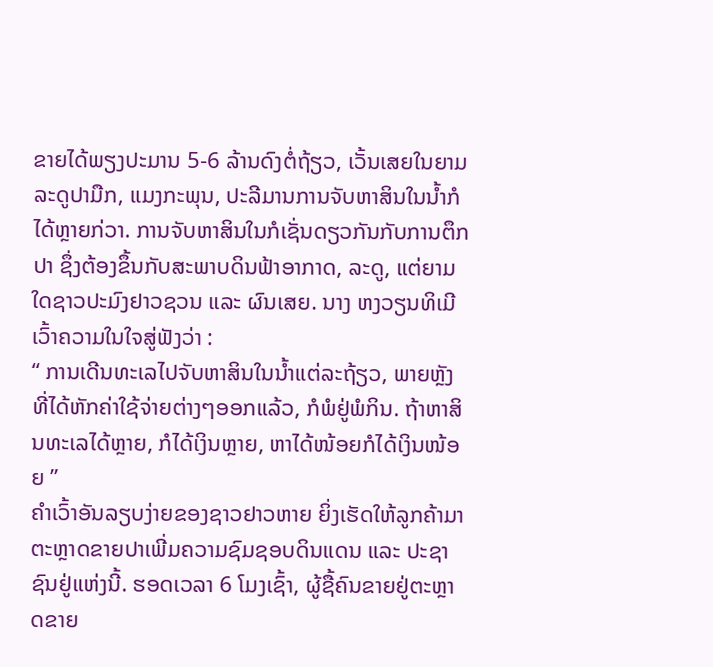ຂາຍໄດ້ພຽງປະມານ 5-6 ລ້ານດົງຕໍ່ຖ້ຽວ, ເວັ້ນເສຍໃນຍາມລະດູປາມືກ, ແມງກະພຸນ, ປະລີມານການຈັບຫາສິນໃນນ້ຳກໍໄດ້ຫຼາຍກ່ວາ. ການຈັບຫາສິນໃນກໍເຊັ່ນດຽວກັນກັບການຕຶກປາ ຊຶ່ງຕ້ອງຂຶ້ນກັບສະພາບດິນຟ້າອາກາດ, ລະດູ, ແຕ່ຍາມໃດຊາວປະມົງຢາວຊວນ ແລະ ຜົນເສຍ. ນາງ ຫງວຽນທິເມີ ເວົ້າຄວາມໃນໃຈສູ່ຟັງວ່າ :
“ ການເດີນທະເລໄປຈັບຫາສິນໃນນ້ຳແຕ່ລະຖ້ຽວ, ພາຍຫຼັງທີ່ໄດ້ຫັກຄ່າໃຊ້ຈ່າຍຕ່າງໆອອກແລ້ວ, ກໍພໍຢູ່ພໍກິນ. ຖ້າຫາສິນທະເລໄດ້ຫຼາຍ, ກໍໄດ້ເງິນຫຼາຍ, ຫາໄດ້ໜ້ອຍກໍໄດ້ເງິນໜ້ອຍ ”
ຄຳເວົ້າອັນລຽບງ່າຍຂອງຊາວຢາວຫາຍ ຍິ່ງເຮັດໃຫ້ລູກຄ້າມາຕະຫຼາດຂາຍປາເພີ່ມຄວາມຊົມຊອບດິນແດນ ແລະ ປະຊາຊົນຢູ່ແຫ່ງນີ້. ຮອດເວລາ 6 ໂມງເຊົ້າ, ຜູ້ຊື້ຄົນຂາຍຢູ່ຕະຫຼາດຂາຍ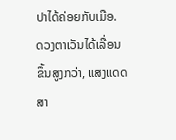ປາໄດ້ຄ່ອຍກັບເມືອ. ດວງຕາເວັນໄດ້ເລື່ອນຂຶ້ນສູງກວ່າ, ແສງແດດສາ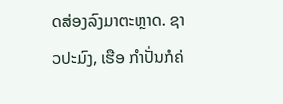ດສ່ອງລົງມາຕະຫຼາດ. ຊາວປະມົງ, ເຮືອ ກຳປັ່ນກໍຄ່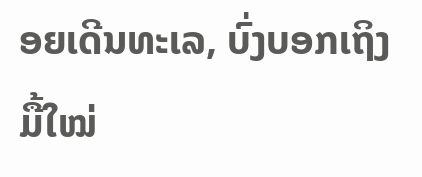ອຍເດີນທະເລ, ບົ່ງບອກເຖິງມື້ໃໝ່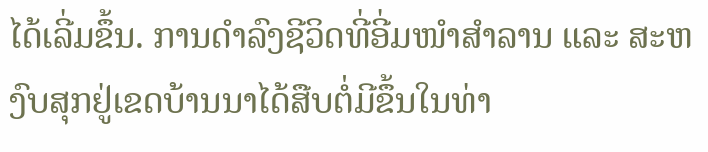ໄດ້ເລີ່ມຂຶ້ນ. ການດຳລົງຊີວິດທີ່ອີ່ມໜຳສຳລານ ແລະ ສະຫງົບສຸກຢູ່ເຂດບ້ານນາໄດ້ສືບຕໍ່ມີຂຶ້ນໃນທ່າ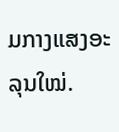ມກາງແສງອະລຸນໃໝ່.